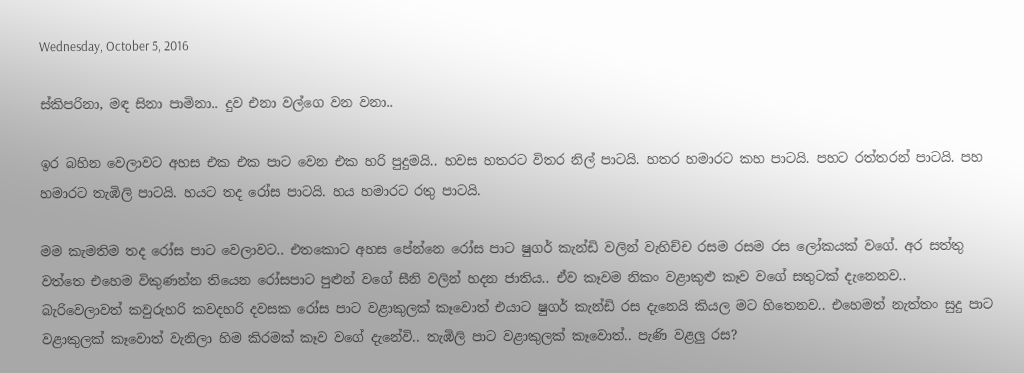Wednesday, October 5, 2016

ස්කිපරිනා, මඳ සිනා පාමිනා.. දුව එනා වල්ගෙ වන වනා..

ඉර බහින වෙලාවට අහස එක එක පාට වෙන එක හරි පුදුමයි.. හවස හතරට විතර නිල් පාටයි. හතර හමාරට කහ පාටයි. පහට රත්තරන් පාටයි. පහ හමාරට තැඹිලි පාටයි. හයට තද රෝස පාටයි. හය හමාරට රතු පාටයි.

මම කැමතිම තද රෝස පාට වෙලාවට.. එතකොට අහස පේන්නෙ රෝස පාට ෂුගර් කැන්ඩි වලින් වැහිච්ච රසම රසම රස ලෝකයක් වගේ. අර සත්තු වත්තෙ එහෙම විකුණන්න තියෙන රෝසපාට පුළුන් වගේ සීනි වලින් හදන ජාතිය.. ඒව කෑවම නිකං වළාකුළු කෑව වගේ සතුටක් දැනෙනව..
බැරිවෙලාවත් කවුරුහරි කවදහරි දවසක රෝස පාට වළාකුලක් කෑවොත් එයාට ෂුගර් කැන්ඩි රස දැනෙයි කියල මට හිතෙනව.. එහෙමත් නැත්තං සුදු පාට වළාකුලක් කෑවොත් වැනිලා හිම කිරමක් කෑව වගේ දැනේවි.. තැඹිලි පාට වළාකුලක් කෑවොත්.. පැණි වළලු රස?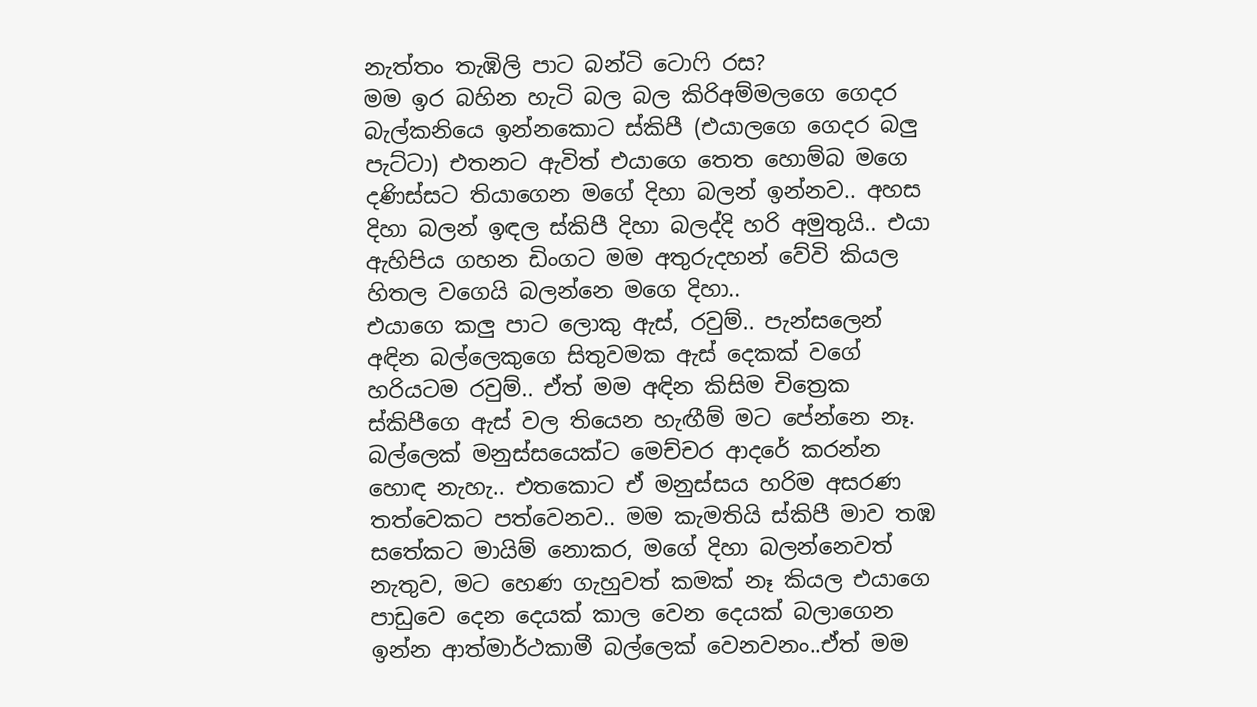නැත්තං තැඹිලි පාට බන්ටි ටොෆි රස?
මම ඉර බහින හැටි බල බල කිරිඅම්මලගෙ ගෙදර බැල්කනියෙ ඉන්නකොට ස්කිපී (එයාලගෙ ගෙදර බලු පැට්ටා) එතනට ඇවිත් එයාගෙ තෙත හොම්බ මගෙ දණිස්සට තියාගෙන මගේ දිහා බලන් ඉන්නව.. අහස දිහා බලන් ඉඳල ස්කිපී දිහා බලද්දි හරි අමුතුයි.. එයා ඇහිපිය ගහන ඩිංගට මම අතුරුදහන් වේවි කියල හිතල වගෙයි බලන්නෙ මගෙ දිහා..
එයාගෙ කලු පාට ලොකු ඇස්, රවුම්.. පැන්සලෙන් අඳින බල්ලෙකුගෙ සිතුවමක ඇස් දෙකක් වගේ හරියටම රවුම්.. ඒත් මම අඳින කිසිම චිත්‍රෙක ස්කිපීගෙ ඇස් වල තියෙන හැඟීම් මට පේන්නෙ නෑ.
බල්ලෙක් මනුස්සයෙක්ට මෙච්චර ආදරේ කරන්න හොඳ නැහැ.. එතකොට ඒ මනුස්සය හරිම අසරණ තත්වෙකට පත්වෙනව.. මම කැමතියි ස්කිපී මාව තඹ සතේකට මායිම් නොකර, මගේ දිහා බලන්නෙවත් නැතුව, මට හෙණ ගැහුවත් කමක් නෑ කියල එයාගෙ පාඩුවෙ දෙන දෙයක් කාල වෙන දෙයක් බලාගෙන ඉන්න ආත්මාර්ථකාමී බල්ලෙක් වෙනවනං..ඒත් මම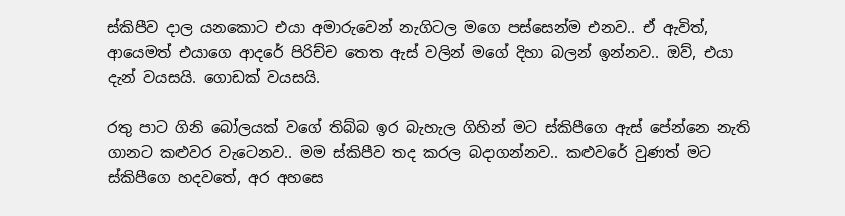ස්කිපීව දාල යනකොට එයා අමාරුවෙන් නැගිටල මගෙ පස්සෙන්ම එනව.. ඒ ඇවිත්, ආයෙමත් එයාගෙ ආදරේ පිරිච්ච තෙත ඇස් වලින් මගේ දිහා බලන් ඉන්නව.. ඔව්, එයා දැන් වයසයි. ගොඩක් වයසයි.

රතු පාට ගිනි බෝලයක් වගේ තිබ්බ ඉර බැහැල ගිහින් මට ස්කිපීගෙ ඇස් පේන්නෙ නැති ගානට කළුවර වැටෙනව.. මම ස්කිපීව තද කරල බදාගන්නව.. කළුවරේ වුණත් මට ස්කිපීගෙ හදවතේ, අර අහසෙ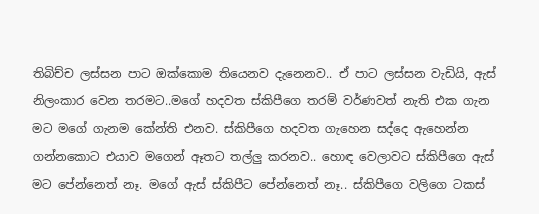තිබිච්ච ලස්සන පාට ඔක්කොම තියෙනව දැනෙනව.. ඒ පාට ලස්සන වැඩියි, ඇස් නිලංකාර වෙන තරමට..මගේ හදවත ස්කිපීගෙ තරම් වර්ණවත් නැති එක ගැන මට මගේ ගැනම කේන්ති එනව. ස්කිපීගෙ හදවත ගැහෙන සද්දෙ ඇහෙන්න ගන්නකොට එයාව මගෙන් ඈතට තල්ලු කරනව.. හොඳ වෙලාවට ස්කිපීගෙ ඇස් මට පේන්නෙත් නෑ. මගේ ඇස් ස්කිපීට පේන්නෙත් නෑ.. ස්කිපීගෙ වලිගෙ ටකස්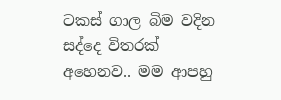ටකස් ගාල බිම වදින සද්දෙ විතරක් අහෙනව.. මම ආපහු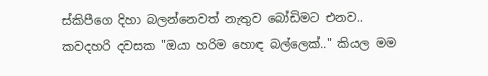ස්කිපීගෙ දිහා බලන්නෙවත් නැතුව බෝඩිමට එනව.. කවදහරි දවසක "ඔයා හරිම හොඳ බල්ලෙක්.." කියල මම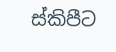ස්කිපීට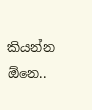කියන්න ඕනෙ..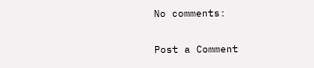No comments:

Post a Comment